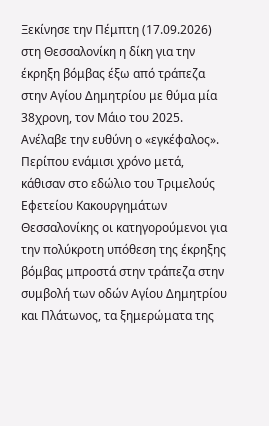Ξεκίνησε την Πέμπτη (17.09.2026) στη Θεσσαλονίκη η δίκη για την έκρηξη βόμβας έξω από τράπεζα στην Αγίου Δημητρίου με θύμα μία 38χρονη, τον Μάιο του 2025. Ανέλαβε την ευθύνη ο «εγκέφαλος».
Περίπου ενάμισι χρόνο μετά, κάθισαν στο εδώλιο του Τριμελούς Εφετείου Κακουργημάτων Θεσσαλονίκης οι κατηγορούμενοι για την πολύκροτη υπόθεση της έκρηξης βόμβας μπροστά στην τράπεζα στην συμβολή των οδών Αγίου Δημητρίου και Πλάτωνος, τα ξημερώματα της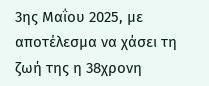3ης Μαΐου 2025, με αποτέλεσμα να χάσει τη ζωή της η 38χρονη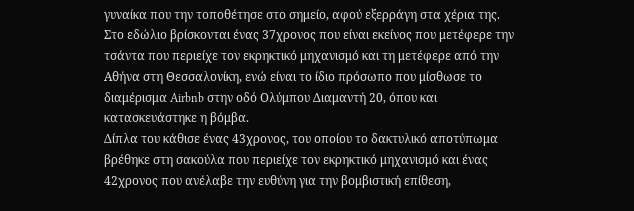γυναίκα που την τοποθέτησε στο σημείο, αφού εξερράγη στα χέρια της.
Στο εδώλιο βρίσκονται ένας 37χρονος που είναι εκείνος που μετέφερε την τσάντα που περιείχε τον εκρηκτικό μηχανισμό και τη μετέφερε από την Αθήνα στη Θεσσαλονίκη, ενώ είναι το ίδιο πρόσωπο που μίσθωσε το διαμέρισμα Airbnb στην οδό Ολύμπου Διαμαντή 20, όπου και κατασκευάστηκε η βόμβα.
Δίπλα του κάθισε ένας 43χρονος, του οποίου το δακτυλικό αποτύπωμα βρέθηκε στη σακούλα που περιείχε τον εκρηκτικό μηχανισμό και ένας 42χρονος που ανέλαβε την ευθύνη για την βομβιστική επίθεση,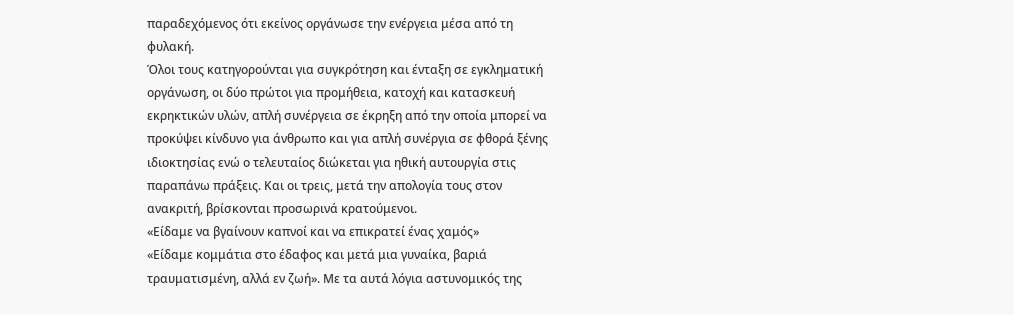παραδεχόμενος ότι εκείνος οργάνωσε την ενέργεια μέσα από τη φυλακή.
Όλοι τους κατηγορούνται για συγκρότηση και ένταξη σε εγκληματική οργάνωση, οι δύο πρώτοι για προμήθεια, κατοχή και κατασκευή εκρηκτικών υλών, απλή συνέργεια σε έκρηξη από την οποία μπορεί να προκύψει κίνδυνο για άνθρωπο και για απλή συνέργια σε φθορά ξένης ιδιοκτησίας ενώ ο τελευταίος διώκεται για ηθική αυτουργία στις παραπάνω πράξεις. Και οι τρεις, μετά την απολογία τους στον ανακριτή, βρίσκονται προσωρινά κρατούμενοι.
«Είδαμε να βγαίνουν καπνοί και να επικρατεί ένας χαμός»
«Είδαμε κομμάτια στο έδαφος και μετά μια γυναίκα, βαριά τραυματισμένη, αλλά εν ζωή». Με τα αυτά λόγια αστυνομικός της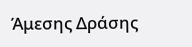Άμεσης Δράσης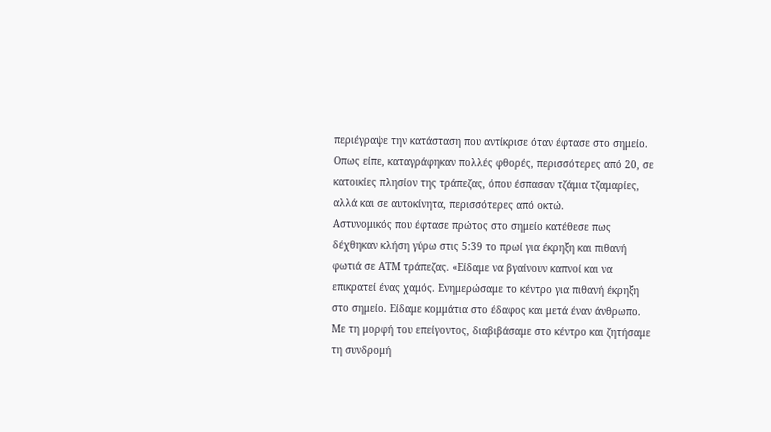περιέγραψε την κατάσταση που αντίκρισε όταν έφτασε στο σημείο. Οπως είπε, καταγράφηκαν πολλές φθορές, περισσότερες από 20, σε κατοικίες πλησίον της τράπεζας, όπου έσπασαν τζάμια τζαμαρίες, αλλά και σε αυτοκίνητα, περισσότερες από οκτώ.
Αστυνομικός που έφτασε πρώτος στο σημείο κατέθεσε πως δέχθηκαν κλήση γύρω στις 5:39 το πρωί για έκρηξη και πιθανή φωτιά σε ΑΤΜ τράπεζας. «Είδαμε να βγαίνουν καπνοί και να επικρατεί ένας χαμός. Ενημερώσαμε το κέντρο για πιθανή έκρηξη στο σημείο. Είδαμε κομμάτια στο έδαφος και μετά έναν άνθρωπο. Με τη μορφή του επείγοντος, διαβιβάσαμε στο κέντρο και ζητήσαμε τη συνδρομή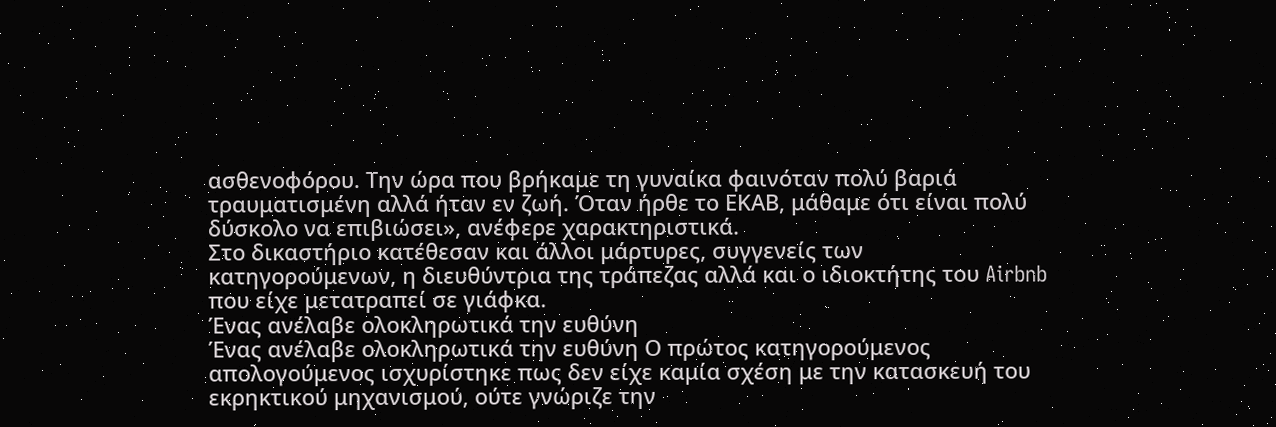ασθενοφόρου. Την ώρα που βρήκαμε τη γυναίκα φαινόταν πολύ βαριά τραυματισμένη αλλά ήταν εν ζωή. Όταν ήρθε το ΕΚΑΒ, μάθαμε ότι είναι πολύ δύσκολο να επιβιώσει», ανέφερε χαρακτηριστικά.
Στο δικαστήριο κατέθεσαν και άλλοι μάρτυρες, συγγενείς των κατηγορούμενων, η διευθύντρια της τράπεζας αλλά και ο ιδιοκτήτης του Airbnb που είχε μετατραπεί σε γιάφκα.
Ένας ανέλαβε ολοκληρωτικά την ευθύνη
Ένας ανέλαβε ολοκληρωτικά την ευθύνη Ο πρώτος κατηγορούμενος απολογούμενος ισχυρίστηκε πως δεν είχε καμία σχέση με την κατασκευή του εκρηκτικού μηχανισμού, ούτε γνώριζε την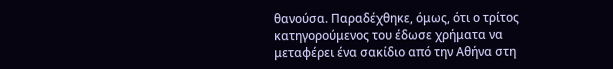θανούσα. Παραδέχθηκε, όμως, ότι ο τρίτος κατηγορούμενος του έδωσε χρήματα να μεταφέρει ένα σακίδιο από την Αθήνα στη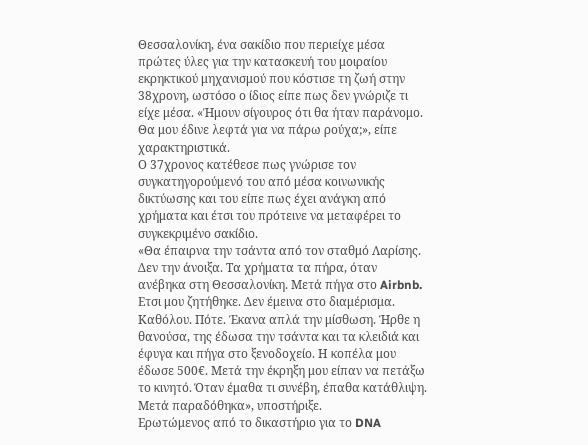Θεσσαλονίκη, ένα σακίδιο που περιείχε μέσα πρώτες ύλες για την κατασκευή του μοιραίου εκρηκτικού μηχανισμού που κόστισε τη ζωή στην 38χρονη, ωστόσο ο ίδιος είπε πως δεν γνώριζε τι είχε μέσα. «Ήμουν σίγουρος ότι θα ήταν παράνομο. Θα μου έδινε λεφτά για να πάρω ρούχα;», είπε χαρακτηριστικά.
Ο 37χρονος κατέθεσε πως γνώρισε τον συγκατηγορούμενό του από μέσα κοινωνικής δικτύωσης και του είπε πως έχει ανάγκη από χρήματα και έτσι του πρότεινε να μεταφέρει το συγκεκριμένο σακίδιο.
«Θα έπαιρνα την τσάντα από τον σταθμό Λαρίσης. Δεν την άνοιξα. Τα χρήματα τα πήρα, όταν ανέβηκα στη Θεσσαλονίκη. Μετά πήγα στο Airbnb. Ετσι μου ζητήθηκε. Δεν έμεινα στο διαμέρισμα. Καθόλου. Πότε. Έκανα απλά την μίσθωση. Ήρθε η θανούσα, της έδωσα την τσάντα και τα κλειδιά και έφυγα και πήγα στο ξενοδοχείο. Η κοπέλα μου έδωσε 500€. Μετά την έκρηξη μου είπαν να πετάξω το κινητό. Όταν έμαθα τι συνέβη, έπαθα κατάθλιψη. Μετά παραδόθηκα», υποστήριξε.
Ερωτώμενος από το δικαστήριο για το DNA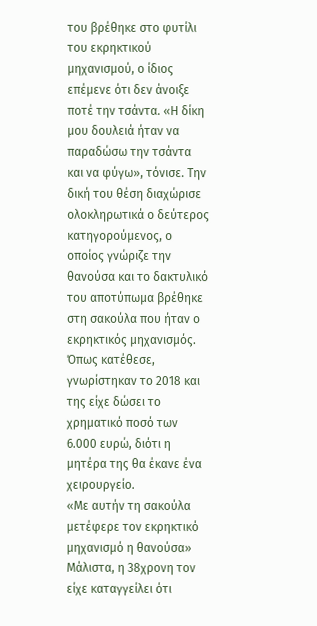του βρέθηκε στο φυτίλι του εκρηκτικού μηχανισμού, ο ίδιος επέμενε ότι δεν άνοιξε ποτέ την τσάντα. «Η δίκη μου δουλειά ήταν να παραδώσω την τσάντα και να φύγω», τόνισε. Την δική του θέση διαχώρισε ολοκληρωτικά ο δεύτερος κατηγορούμενος, ο οποίος γνώριζε την θανούσα και το δακτυλικό του αποτύπωμα βρέθηκε στη σακούλα που ήταν ο εκρηκτικός μηχανισμός. Όπως κατέθεσε, γνωρίστηκαν το 2018 και της είχε δώσει το χρηματικό ποσό των 6.000 ευρώ, διότι η μητέρα της θα έκανε ένα χειρουργείο.
«Με αυτήν τη σακούλα μετέφερε τον εκρηκτικό μηχανισμό η θανούσα»
Μάλιστα, η 38χρονη τον είχε καταγγείλει ότι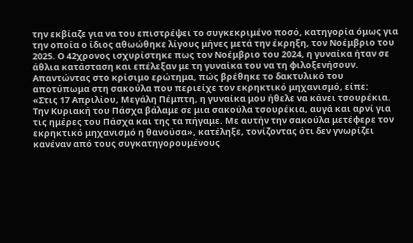την εκβίαζε για να του επιστρέψει το συγκεκριμένο ποσό, κατηγορία όμως για την οποία ο ίδιος αθωώθηκε λίγους μήνες μετά την έκρηξη, τον Νοέμβριο του 2025. Ο 42χρονος ισχυρίστηκε πως τον Νοέμβριο του 2024, η γυναίκα ήταν σε άθλια κατάσταση και επέλεξαν με τη γυναίκα του να τη φιλοξενήσουν. Απαντώντας στο κρίσιμο ερώτημα, πώς βρέθηκε το δακτυλικό του αποτύπωμα στη σακούλα που περιείχε τον εκρηκτικό μηχανισμό, είπε:
«Στις 17 Απριλίου, Μεγάλη Πέμπτη, η γυναίκα μου ήθελε να κάνει τσουρέκια. Την Κυριακή του Πάσχα βάλαμε σε μια σακούλα τσουρέκια, αυγά και αρνί για τις ημέρες του Πάσχα και της τα πήγαμε. Με αυτήν την σακούλα μετέφερε τον εκρηκτικό μηχανισμό η θανούσα», κατέληξε, τονίζοντας ότι δεν γνωρίζει κανέναν από τους συγκατηγορουμένους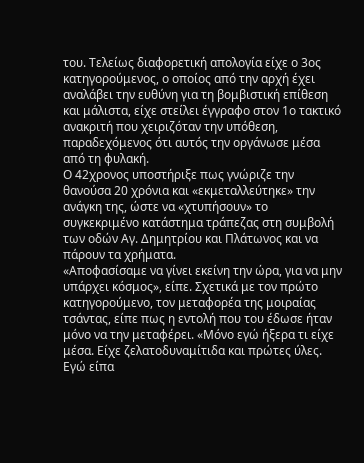του. Τελείως διαφορετική απολογία είχε ο 3ος κατηγορούμενος, ο οποίος από την αρχή έχει αναλάβει την ευθύνη για τη βομβιστική επίθεση και μάλιστα, είχε στείλει έγγραφο στον 1ο τακτικό ανακριτή που χειριζόταν την υπόθεση, παραδεχόμενος ότι αυτός την οργάνωσε μέσα από τη φυλακή.
Ο 42χρονος υποστήριξε πως γνώριζε την θανούσα 20 χρόνια και «εκμεταλλεύτηκε» την ανάγκη της, ώστε να «χτυπήσουν» το συγκεκριμένο κατάστημα τράπεζας στη συμβολή των οδών Αγ. Δημητρίου και Πλάτωνος και να πάρουν τα χρήματα.
«Αποφασίσαμε να γίνει εκείνη την ώρα, για να μην υπάρχει κόσμος», είπε. Σχετικά με τον πρώτο κατηγορούμενο, τον μεταφορέα της μοιραίας τσάντας, είπε πως η εντολή που του έδωσε ήταν μόνο να την μεταφέρει. «Μόνο εγώ ήξερα τι είχε μέσα. Είχε ζελατοδυναμίτιδα και πρώτες ύλες. Εγώ είπα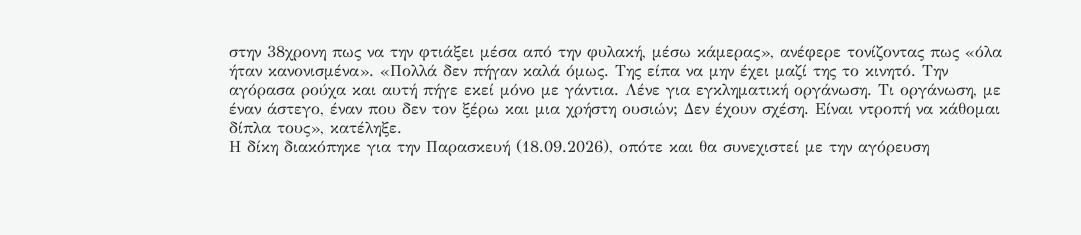στην 38χρονη πως να την φτιάξει μέσα από την φυλακή, μέσω κάμερας», ανέφερε τονίζοντας πως «όλα ήταν κανονισμένα». «Πολλά δεν πήγαν καλά όμως. Της είπα να μην έχει μαζί της το κινητό. Την αγόρασα ρούχα και αυτή πήγε εκεί μόνο με γάντια. Λένε για εγκληματική οργάνωση. Τι οργάνωση, με έναν άστεγο, έναν που δεν τον ξέρω και μια χρήστη ουσιών; Δεν έχουν σχέση. Είναι ντροπή να κάθομαι δίπλα τους», κατέληξε.
Η δίκη διακόπηκε για την Παρασκευή (18.09.2026), οπότε και θα συνεχιστεί με την αγόρευση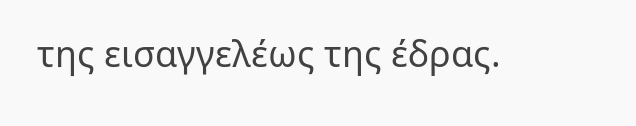της εισαγγελέως της έδρας.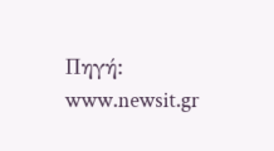Πηγή: www.newsit.gr